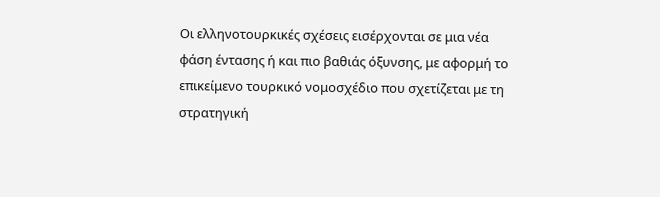Οι ελληνοτουρκικές σχέσεις εισέρχονται σε μια νέα φάση έντασης ή και πιο βαθιάς όξυνσης, με αφορμή το επικείμενο τουρκικό νομοσχέδιο που σχετίζεται με τη στρατηγική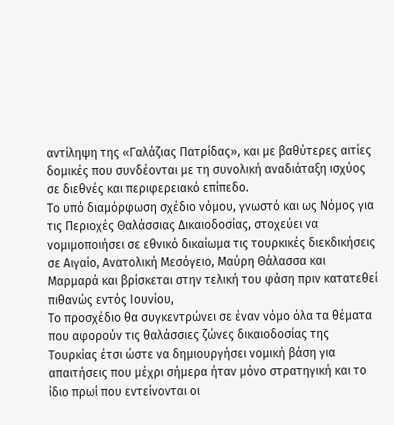αντίληψη της «Γαλάζιας Πατρίδας», και με βαθύτερες αιτίες δομικές που συνδέονται με τη συνολική αναδιάταξη ισχύος σε διεθνές και περιφερειακό επίπεδο.
Το υπό διαμόρφωση σχέδιο νόμου, γνωστό και ως Νόμος για τις Περιοχές Θαλάσσιας Δικαιοδοσίας, στοχεύει να νομιμοποιήσει σε εθνικό δικαίωμα τις τουρκικές διεκδικήσεις σε Αιγαίο, Ανατολική Μεσόγειο, Μαύρη Θάλασσα και Μαρμαρά και βρίσκεται στην τελική του φάση πριν κατατεθεί πιθανώς εντός Ιουνίου,
Το προσχέδιο θα συγκεντρώνει σε έναν νόμο όλα τα θέματα που αφορούν τις θαλάσσιες ζώνες δικαιοδοσίας της Τουρκίας έτσι ώστε να δημιουργήσει νομική βάση για απαιτήσεις που μέχρι σήμερα ήταν μόνο στρατηγική και το ίδιο πρωί που εντείνονται οι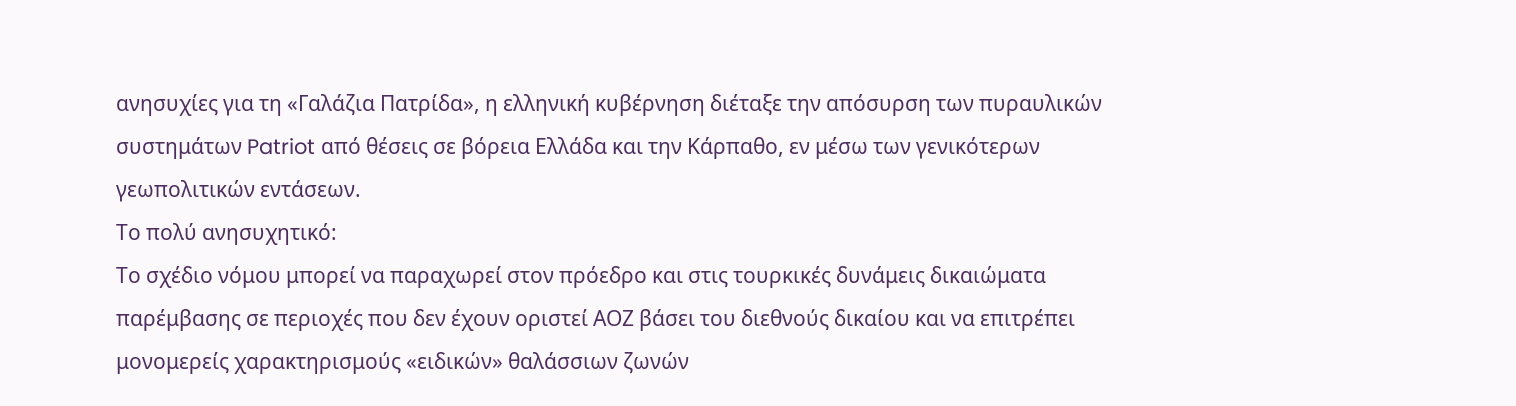ανησυχίες για τη «Γαλάζια Πατρίδα», η ελληνική κυβέρνηση διέταξε την απόσυρση των πυραυλικών συστημάτων Patriot από θέσεις σε βόρεια Ελλάδα και την Κάρπαθο, εν μέσω των γενικότερων γεωπολιτικών εντάσεων.
Το πολύ ανησυχητικό:
Το σχέδιο νόμου μπορεί να παραχωρεί στον πρόεδρο και στις τουρκικές δυνάμεις δικαιώματα παρέμβασης σε περιοχές που δεν έχουν οριστεί ΑΟΖ βάσει του διεθνούς δικαίου και να επιτρέπει μονομερείς χαρακτηρισμούς «ειδικών» θαλάσσιων ζωνών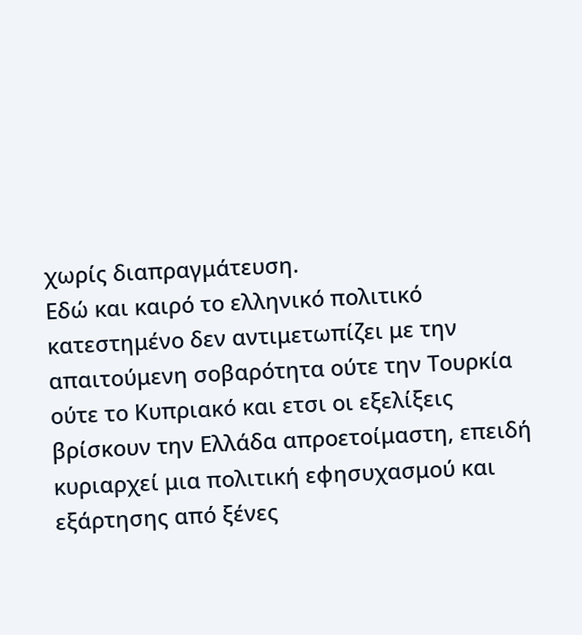χωρίς διαπραγμάτευση.
Εδώ και καιρό το ελληνικό πολιτικό κατεστημένο δεν αντιμετωπίζει με την απαιτούμενη σοβαρότητα ούτε την Τουρκία ούτε το Κυπριακό και ετσι οι εξελίξεις βρίσκουν την Ελλάδα απροετοίμαστη, επειδή κυριαρχεί μια πολιτική εφησυχασμού και εξάρτησης από ξένες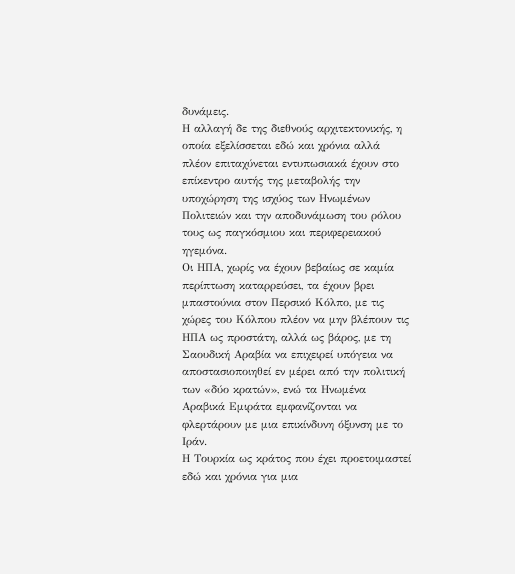δυνάμεις.
Η αλλαγή δε της διεθνούς αρχιτεκτονικής, η οποία εξελίσσεται εδώ και χρόνια αλλά πλέον επιταχύνεται εντυπωσιακά έχουν στο επίκεντρο αυτής της μεταβολής την υποχώρηση της ισχύος των Ηνωμένων Πολιτειών και την αποδυνάμωση του ρόλου τους ως παγκόσμιου και περιφερειακού ηγεμόνα.
Οι ΗΠΑ, χωρίς να έχουν βεβαίως σε καμία περίπτωση καταρρεύσει, τα έχουν βρει μπαστούνια στον Περσικό Κόλπο, με τις χώρες του Κόλπου πλέον να μην βλέπουν τις ΗΠΑ ως προστάτη, αλλά ως βάρος, με τη Σαουδική Αραβία να επιχειρεί υπόγεια να αποστασιοποιηθεί εν μέρει από την πολιτική των «δύο κρατών», ενώ τα Ηνωμένα Αραβικά Εμιράτα εμφανίζονται να φλερτάρουν με μια επικίνδυνη όξυνση με το Ιράν.
Η Τουρκία ως κράτος που έχει προετοιμαστεί εδώ και χρόνια για μια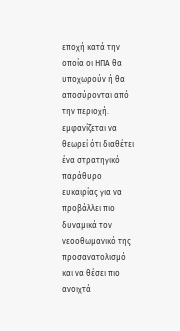εποχή κατά την οποία οι ΗΠΑ θα υποχωρούν ή θα αποσύρονται από την περιοχή. εμφανίζεται να θεωρεί ότι διαθέτει ένα στρατηγικό παράθυρο ευκαιρίας για να προβάλλει πιο δυναμικά τον νεοοθωμανικό της προσανατολισμό και να θέσει πιο ανοιχτά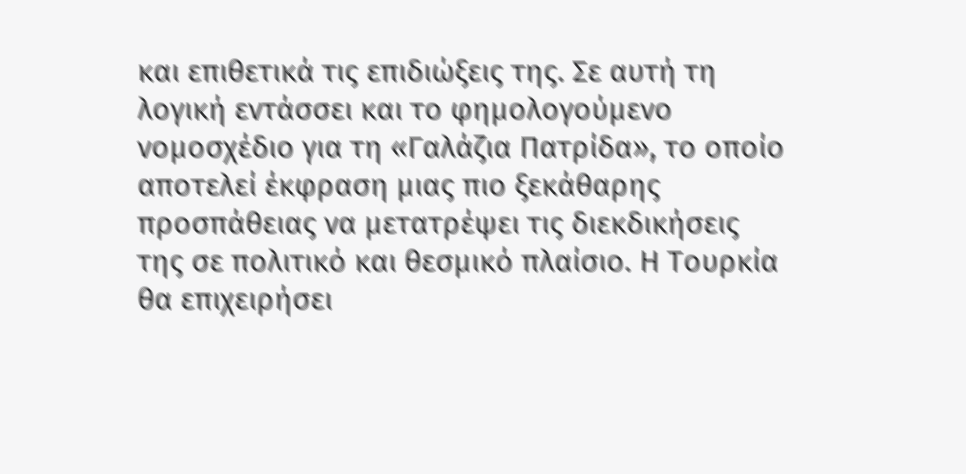και επιθετικά τις επιδιώξεις της. Σε αυτή τη λογική εντάσσει και το φημολογούμενο νομοσχέδιο για τη «Γαλάζια Πατρίδα», το οποίο αποτελεί έκφραση μιας πιο ξεκάθαρης προσπάθειας να μετατρέψει τις διεκδικήσεις της σε πολιτικό και θεσμικό πλαίσιο. Η Τουρκία θα επιχειρήσει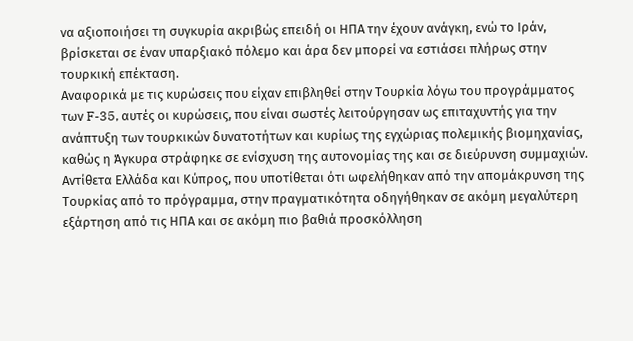να αξιοποιήσει τη συγκυρία ακριβώς επειδή οι ΗΠΑ την έχουν ανάγκη, ενώ το Ιράν, βρίσκεται σε έναν υπαρξιακό πόλεμο και άρα δεν μπορεί να εστιάσει πλήρως στην τουρκική επέκταση.
Αναφορικά με τις κυρώσεις που είχαν επιβληθεί στην Τουρκία λόγω του προγράμματος των F-35, αυτές οι κυρώσεις, που είναι σωστές λειτούργησαν ως επιταχυντής για την ανάπτυξη των τουρκικών δυνατοτήτων και κυρίως της εγχώριας πολεμικής βιομηχανίας, καθώς η Άγκυρα στράφηκε σε ενίσχυση της αυτονομίας της και σε διεύρυνση συμμαχιών. Αντίθετα Ελλάδα και Κύπρος, που υποτίθεται ότι ωφελήθηκαν από την απομάκρυνση της Τουρκίας από το πρόγραμμα, στην πραγματικότητα οδηγήθηκαν σε ακόμη μεγαλύτερη εξάρτηση από τις ΗΠΑ και σε ακόμη πιο βαθιά προσκόλληση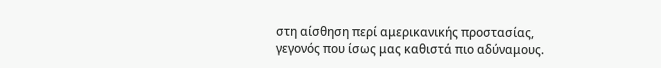στη αίσθηση περί αμερικανικής προστασίας, γεγονός που ίσως μας καθιστά πιο αδύναμους.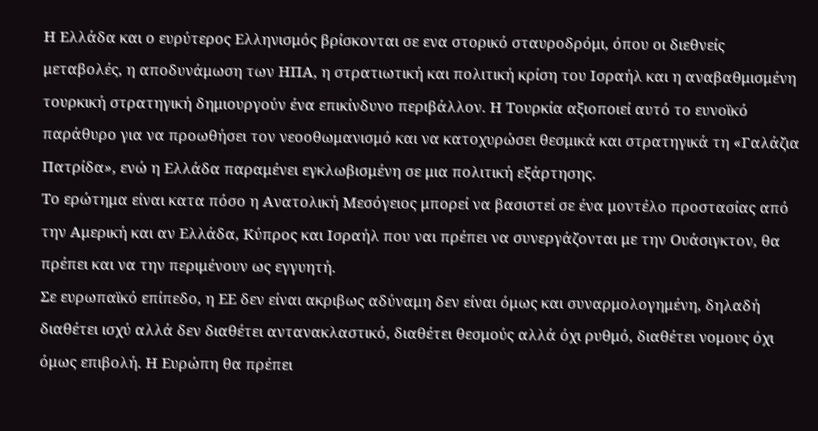Η Ελλάδα και ο ευρύτερος Ελληνισμός βρίσκονται σε ενα στορικό σταυροδρόμι, όπου οι διεθνείς μεταβολές, η αποδυνάμωση των ΗΠΑ, η στρατιωτική και πολιτική κρίση του Ισραήλ και η αναβαθμισμένη τουρκική στρατηγική δημιουργούν ένα επικίνδυνο περιβάλλον. Η Τουρκία αξιοποιεί αυτό το ευνοϊκό παράθυρο για να προωθήσει τον νεοοθωμανισμό και να κατοχυρώσει θεσμικά και στρατηγικά τη «Γαλάζια Πατρίδα», ενώ η Ελλάδα παραμένει εγκλωβισμένη σε μια πολιτική εξάρτησης.
Το ερώτημα είναι κατα πόσο η Ανατολική Μεσόγειος μπορεί να βασιστεί σε ένα μοντέλο προστασίας από την Αμερική και αν Ελλάδα, Κύπρος και Ισραήλ που ναι πρέπει να συνεργάζονται με την Ουάσιγκτον, θα πρέπει και να την περιμένουν ως εγγυητή.
Σε ευρωπαϊκό επίπεδο, η ΕΕ δεν είναι ακριβως αδύναμη δεν είναι όμως και συναρμολογημένη, δηλαδή διαθέτει ισχύ αλλά δεν διαθέτει αντανακλαστικό, διαθέτει θεσμούς αλλά όχι ρυθμό, διαθέτει νομους όχι όμως επιβολή. Η Ευρώπη θα πρέπει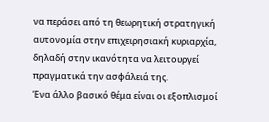να περάσει από τη θεωρητική στρατηγική αυτονομία στην επιχειρησιακή κυριαρχία, δηλαδή στην ικανότητα να λειτουργεί πραγματικά την ασφάλειά της.
Ένα άλλο βασικό θέμα είναι οι εξοπλισμοί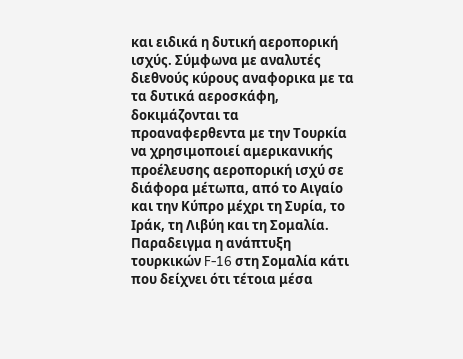και ειδικά η δυτική αεροπορική ισχύς. Σύμφωνα με αναλυτές διεθνούς κύρους αναφορικα με τα τα δυτικά αεροσκάφη, δοκιμάζονται τα προαναφερθεντα με την Τουρκία να χρησιμοποιεί αμερικανικής προέλευσης αεροπορική ισχύ σε διάφορα μέτωπα, από το Αιγαίο και την Κύπρο μέχρι τη Συρία, το Ιράκ, τη Λιβύη και τη Σομαλία. Παραδειγμα η ανάπτυξη τουρκικών F-16 στη Σομαλία κάτι που δείχνει ότι τέτοια μέσα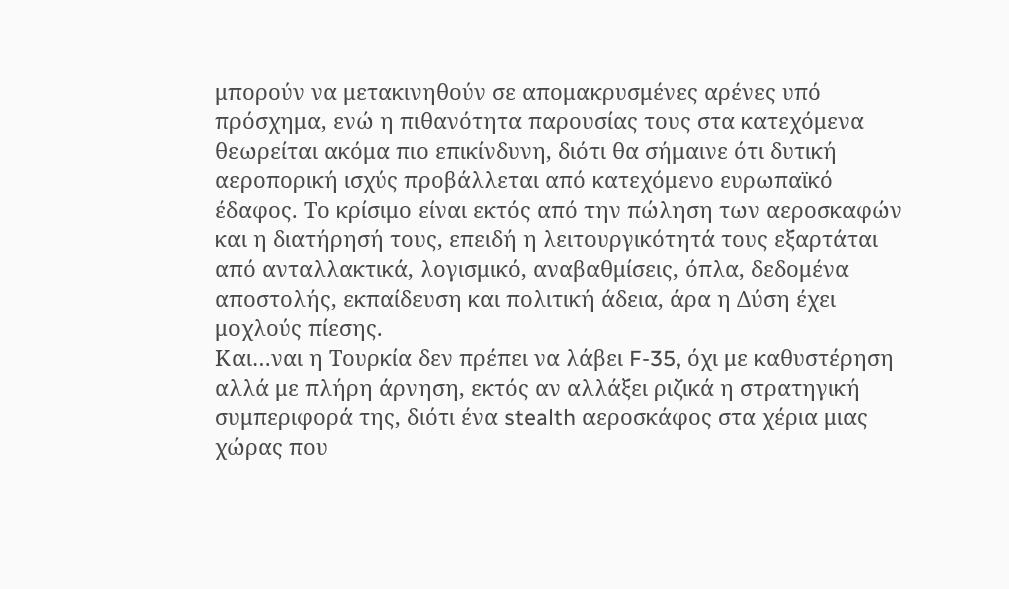μπορούν να μετακινηθούν σε απομακρυσμένες αρένες υπό πρόσχημα, ενώ η πιθανότητα παρουσίας τους στα κατεχόμενα θεωρείται ακόμα πιο επικίνδυνη, διότι θα σήμαινε ότι δυτική αεροπορική ισχύς προβάλλεται από κατεχόμενο ευρωπαϊκό έδαφος. Το κρίσιμο είναι εκτός από την πώληση των αεροσκαφών και η διατήρησή τους, επειδή η λειτουργικότητά τους εξαρτάται από ανταλλακτικά, λογισμικό, αναβαθμίσεις, όπλα, δεδομένα αποστολής, εκπαίδευση και πολιτική άδεια, άρα η Δύση έχει μοχλούς πίεσης.
Και…ναι η Τουρκία δεν πρέπει να λάβει F-35, όχι με καθυστέρηση αλλά με πλήρη άρνηση, εκτός αν αλλάξει ριζικά η στρατηγική συμπεριφορά της, διότι ένα stealth αεροσκάφος στα χέρια μιας χώρας που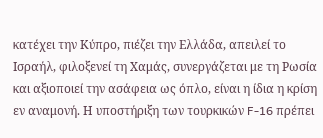κατέχει την Κύπρο, πιέζει την Ελλάδα, απειλεί το Ισραήλ, φιλοξενεί τη Χαμάς, συνεργάζεται με τη Ρωσία και αξιοποιεί την ασάφεια ως όπλο, είναι η ίδια η κρίση εν αναμονή. Η υποστήριξη των τουρκικών F-16 πρέπει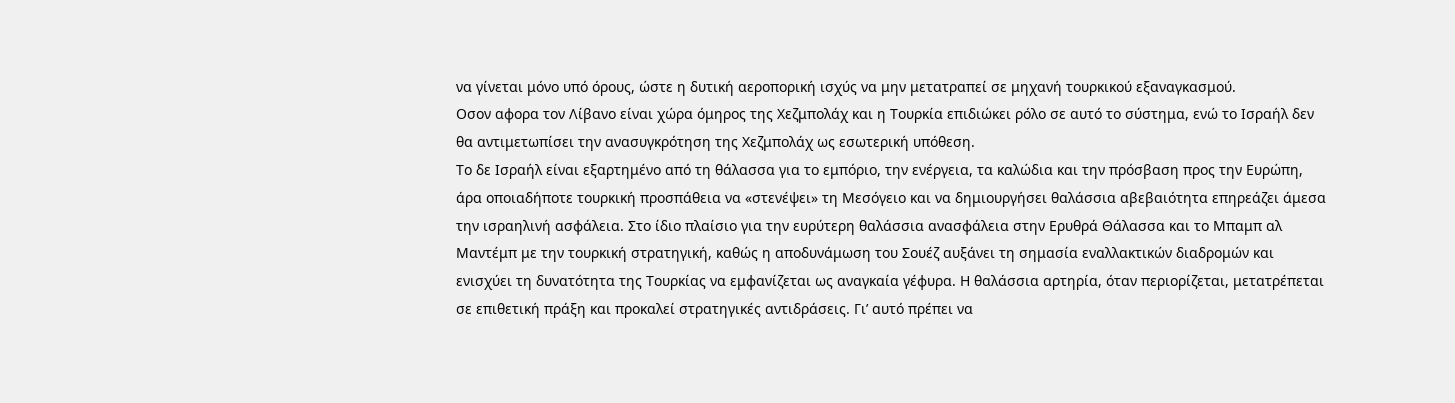να γίνεται μόνο υπό όρους, ώστε η δυτική αεροπορική ισχύς να μην μετατραπεί σε μηχανή τουρκικού εξαναγκασμού.
Οσον αφορα τον Λίβανο είναι χώρα όμηρος της Χεζμπολάχ και η Τουρκία επιδιώκει ρόλο σε αυτό το σύστημα, ενώ το Ισραήλ δεν θα αντιμετωπίσει την ανασυγκρότηση της Χεζμπολάχ ως εσωτερική υπόθεση.
Το δε Ισραήλ είναι εξαρτημένο από τη θάλασσα για το εμπόριο, την ενέργεια, τα καλώδια και την πρόσβαση προς την Ευρώπη, άρα οποιαδήποτε τουρκική προσπάθεια να «στενέψει» τη Μεσόγειο και να δημιουργήσει θαλάσσια αβεβαιότητα επηρεάζει άμεσα την ισραηλινή ασφάλεια. Στο ίδιο πλαίσιο για την ευρύτερη θαλάσσια ανασφάλεια στην Ερυθρά Θάλασσα και το Μπαμπ αλ Μαντέμπ με την τουρκική στρατηγική, καθώς η αποδυνάμωση του Σουέζ αυξάνει τη σημασία εναλλακτικών διαδρομών και ενισχύει τη δυνατότητα της Τουρκίας να εμφανίζεται ως αναγκαία γέφυρα. Η θαλάσσια αρτηρία, όταν περιορίζεται, μετατρέπεται σε επιθετική πράξη και προκαλεί στρατηγικές αντιδράσεις. Γι’ αυτό πρέπει να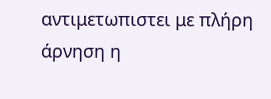αντιμετωπιστει με πλήρη άρνηση η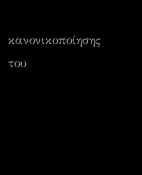κανονικοποίησης του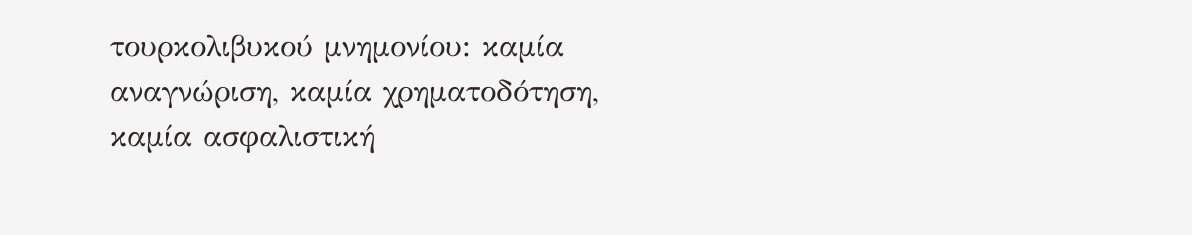τουρκολιβυκού μνημονίου: καμία αναγνώριση, καμία χρηματοδότηση, καμία ασφαλιστική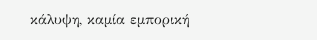κάλυψη, καμία εμπορική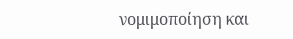νομιμοποίηση και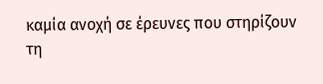καμία ανοχή σε έρευνες που στηρίζουν τη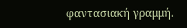φαντασιακή γραμμή.